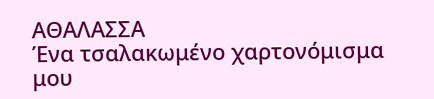ΑΘΑΛΑΣΣΑ
Ένα τσαλακωμένο χαρτονόμισμα
μου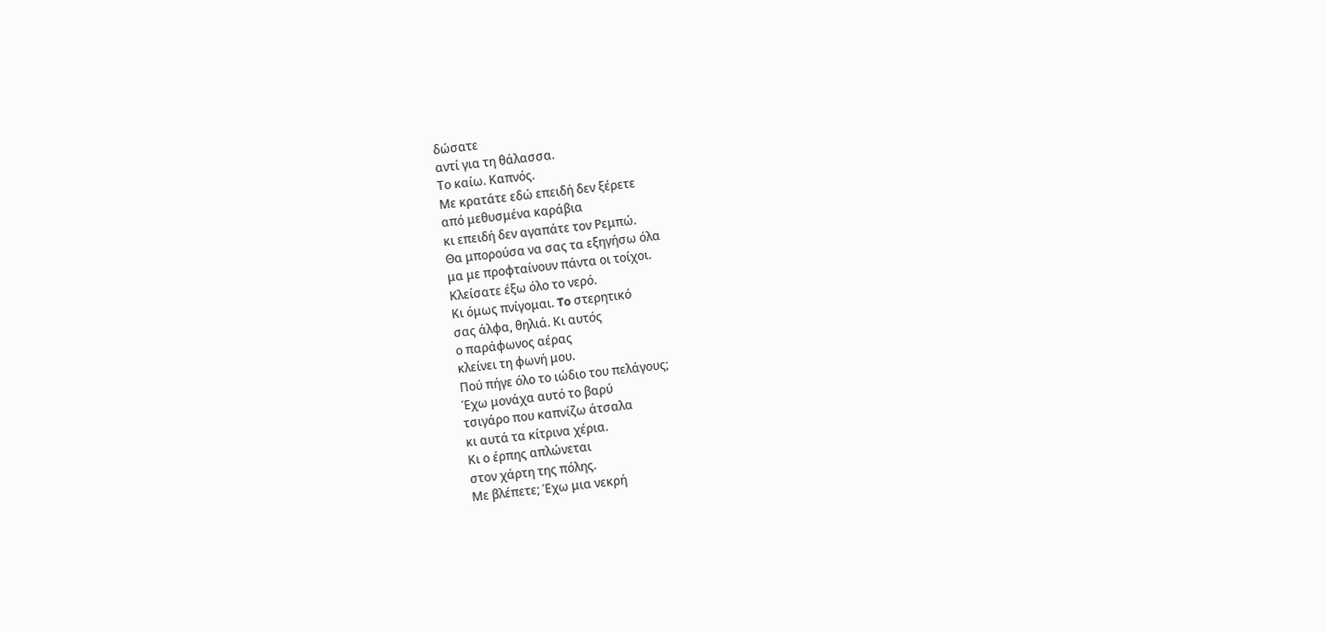δώσατε
αντί για τη θάλασσα.
Το καίω. Καπνός.
Με κρατάτε εδώ επειδή δεν ξέρετε
από μεθυσμένα καράβια
κι επειδή δεν αγαπάτε τον Ρεμπώ.
Θα μπορούσα να σας τα εξηγήσω όλα
μα με προφταίνουν πάντα οι τοίχοι.
Κλείσατε έξω όλο το νερό.
Κι όμως πνίγομαι. To στερητικό
σας άλφα, θηλιά. Κι αυτός
ο παράφωνος αέρας
κλείνει τη φωνή μου.
Πού πήγε όλο το ιώδιο του πελάγους;
Έχω μονάχα αυτό το βαρύ
τσιγάρο που καπνίζω άτσαλα
κι αυτά τα κίτρινα χέρια.
Κι ο έρπης απλώνεται
στον χάρτη της πόλης.
Με βλέπετε; Έχω μια νεκρή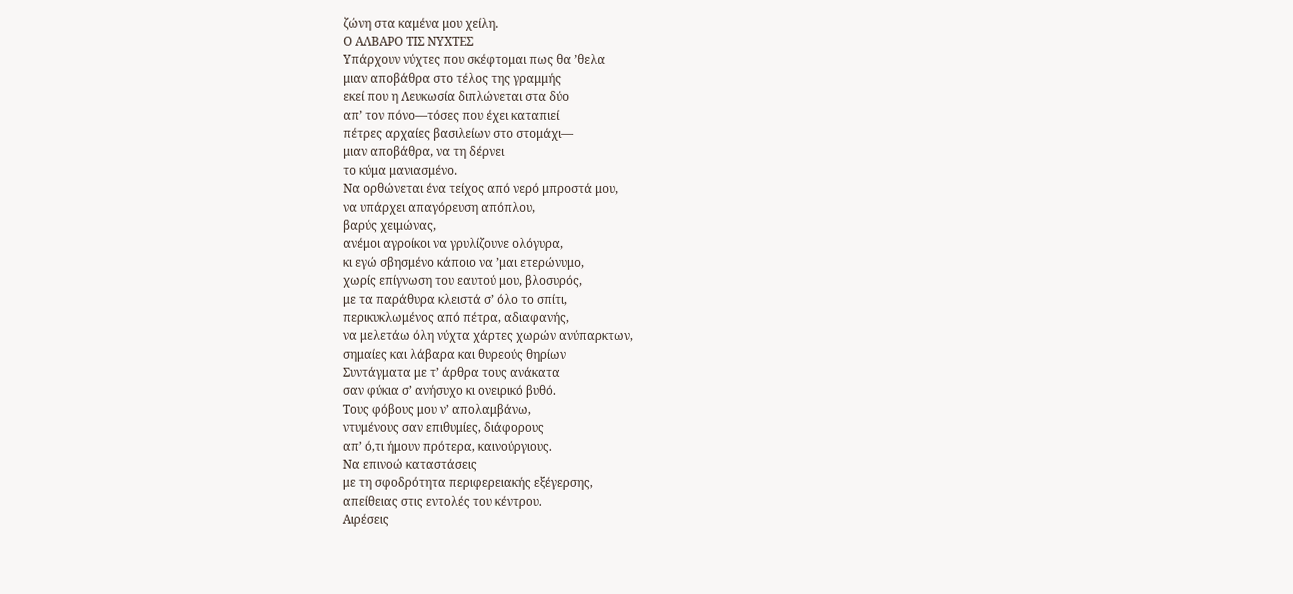ζώνη στα καμένα μου χείλη.
Ο ΑΛΒΑΡΟ ΤΙΣ ΝΥΧΤΕΣ
Υπάρχουν νύχτες που σκέφτομαι πως θα ’θελα
μιαν αποβάθρα στο τέλος της γραμμής
εκεί που η Λευκωσία διπλώνεται στα δύο
απ’ τον πόνο—τόσες που έχει καταπιεί
πέτρες αρχαίες βασιλείων στο στομάχι—
μιαν αποβάθρα, να τη δέρνει
το κύμα μανιασμένο.
Να ορθώνεται ένα τείχος από νερό μπροστά μου,
να υπάρχει απαγόρευση απόπλου,
βαρύς χειμώνας,
ανέμοι αγροίκοι να γρυλίζουνε ολόγυρα,
κι εγώ σβησμένο κάποιο να ’μαι ετερώνυμο,
χωρίς επίγνωση του εαυτού μου, βλοσυρός,
με τα παράθυρα κλειστά σ’ όλο το σπίτι,
περικυκλωμένος από πέτρα, αδιαφανής,
να μελετάω όλη νύχτα χάρτες χωρών ανύπαρκτων,
σημαίες και λάβαρα και θυρεούς θηρίων
Συντάγματα με τ’ άρθρα τους ανάκατα
σαν φύκια σ’ ανήσυχο κι ονειρικό βυθό.
Τους φόβους μου ν’ απολαμβάνω,
ντυμένους σαν επιθυμίες, διάφορους
απ’ ό,τι ήμουν πρότερα, καινούργιους.
Να επινοώ καταστάσεις
με τη σφοδρότητα περιφερειακής εξέγερσης,
απείθειας στις εντολές του κέντρου.
Αιρέσεις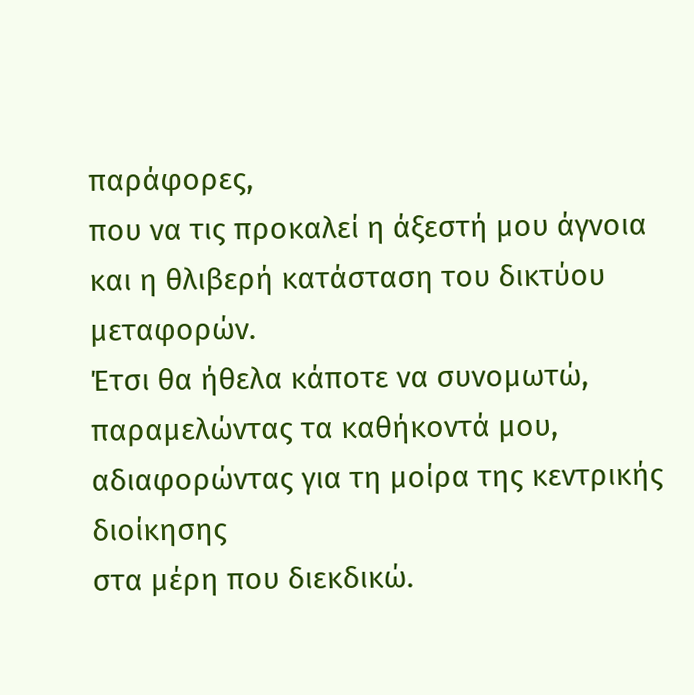παράφορες,
που να τις προκαλεί η άξεστή μου άγνοια
και η θλιβερή κατάσταση του δικτύου μεταφορών.
Έτσι θα ήθελα κάποτε να συνομωτώ,
παραμελώντας τα καθήκοντά μου,
αδιαφορώντας για τη μοίρα της κεντρικής διοίκησης
στα μέρη που διεκδικώ.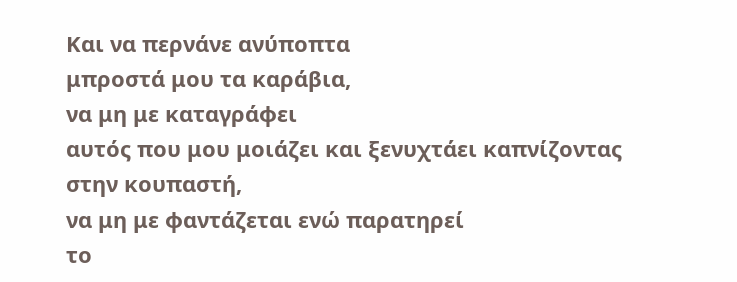Και να περνάνε ανύποπτα
μπροστά μου τα καράβια,
να μη με καταγράφει
αυτός που μου μοιάζει και ξενυχτάει καπνίζοντας
στην κουπαστή,
να μη με φαντάζεται ενώ παρατηρεί
το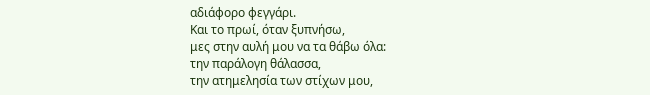αδιάφορο φεγγάρι.
Και το πρωί, όταν ξυπνήσω,
μες στην αυλή μου να τα θάβω όλα:
την παράλογη θάλασσα,
την ατημελησία των στίχων μου,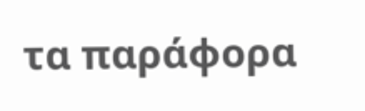τα παράφορα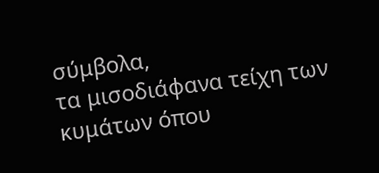σύμβολα,
τα μισοδιάφανα τείχη των κυμάτων όπου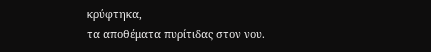κρύφτηκα,
τα αποθέματα πυρίτιδας στον νου.